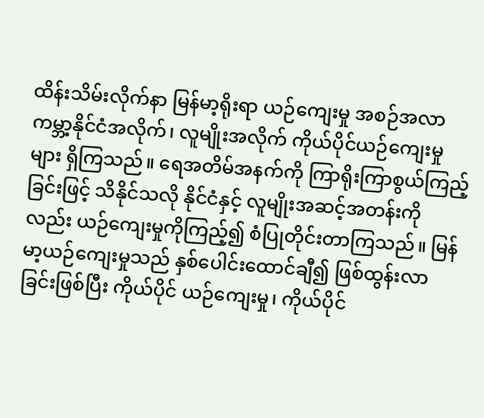ထိန်းသိမ်းလိုက်နာ မြန်မာ့ရိုးရာ ယဉ်ကျေးမှု အစဉ်အလာ
ကမ္ဘာ့နိုင်ငံအလိုက်၊ လူမျိုးအလိုက် ကိုယ်ပိုင်ယဉ်ကျေးမှုများ ရှိကြသည်။ ရေအတိမ်အနက်ကို ကြာရိုးကြာစွယ်ကြည့်ခြင်းဖြင့် သိနိုင်သလို နိုင်ငံနှင့် လူမျိုးအဆင့်အတန်းကိုလည်း ယဉ်ကျေးမှုကိုကြည့်၍ စံပြုတိုင်းတာကြသည်။ မြန်မာ့ယဉ်ကျေးမှုသည် နှစ်ပေါင်းထောင်ချီ၍ ဖြစ်ထွန်းလာခြင်းဖြစ်ပြီး ကိုယ်ပိုင် ယဉ်ကျေးမှု၊ ကိုယ်ပိုင်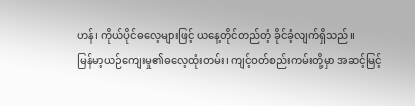ဟန်၊ ကိုယ်ပိုင်ဓလေ့များဖြင့် ယနေ့တိုင်တည်တံ့ ခိုင်ခံ့လျက်ရှိသည်။
မြန်မာ့ယဉ်ကျေးမှု၏ဓလေ့ထုံးတမ်း၊ ကျင့်ဝတ်စည်းကမ်းတို့မှာ အဆင့်မြင့်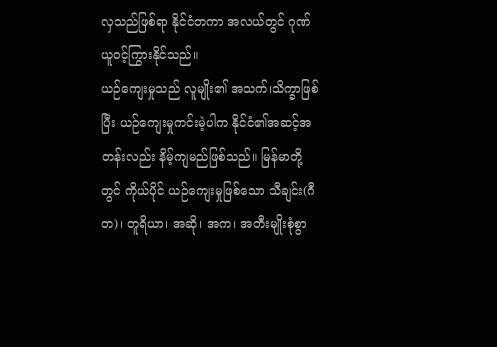လှသည်ဖြစ်ရာ နိုင်ငံတကာ အလယ်တွင် ဂုဏ်ယူဝင့်ကြွားနိုင်သည်။
ယဉ်ကျေးမှုသည် လူမျိုး၏ အသက်၊သိက္ခာဖြစ်ပြီး ယဉ်ကျေးမှုကင်းမဲ့ပါက နိုင်ငံ၏အဆင့်အတန်းလည်း နိမ့်ကျမည်ဖြစ်သည်။ မြန်မာတို့တွင် ကိုယ်ပိုင် ယဉ်ကျေးမှုဖြစ်သော သီချင်း(ဂီတ)၊ တူရိယာ၊ အဆို၊ အက၊ အတီးမျိုးစုံစွာ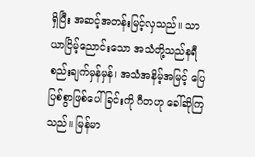ရှိပြီး အဆင့်အတန်းမြင့်လှသည်။ သာယာငြိမ့်ညောင်းသော အသံတို့သည်နရီစည်းချက်မှန်မှန်၊ အသံအနိမ့်အမြင့် ပြေပြစ်စွာဖြစ်ပေါ်ခြင်းကို ဂီတဟု ခေါ်ဆိုကြသည်။ မြန်မာ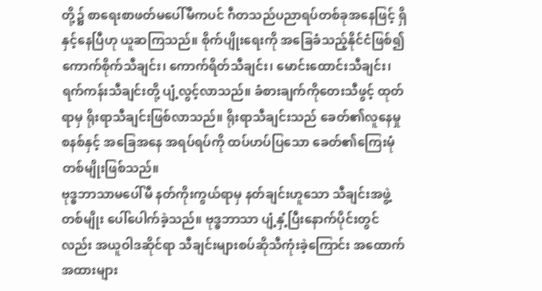တို့၌ စာရေးစာဖတ်မပေါ်မီကပင် ဂီတသည်ပညာရပ်တစ်ခုအနေဖြင့် ရှိနှင့်နေပြီဟု ယူဆကြသည်။ စိုက်ပျိုးရေးကို အခြေခံသည့်နိုင်ငံဖြစ်၍ ကောက်စိုက်သီချင်း၊ ကောက်ရိတ်သီချင်း၊ မောင်းထောင်းသီချင်း၊ ရက်ကန်းသီချင်းတို့ ပျံ့လွင့်လာသည်။ ခံစားချက်ကိုတေးသီဖွင့် ထုတ်ရာမှ ရိုးရာသီချင်းဖြစ်လာသည်။ ရိုးရာသီချင်းသည် ခေတ်၏လူနေမှုစနစ်နှင့် အခြေအနေ အရပ်ရပ်ကို ထပ်ဟပ်ပြသော ခေတ်၏ကြေးမုံတစ်မျိုးဖြစ်သည်။
ဗုဒ္ဓဘာသာမပေါ်မီ နတ်ကိုးကွယ်ရာမှ နတ်ချင်းဟူသော သီချင်းအဖွဲ့တစ်မျိုး ပေါ်ပေါက်ခဲ့သည်။ ဗုဒ္ဓဘာသာ ပျံ့နှံ့ပြီးနောက်ပိုင်းတွင်လည်း အယူဝါဒဆိုင်ရာ သီချင်းများစပ်ဆိုသီကုံးခဲ့ကြောင်း အထောက်အထားများ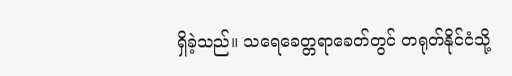ရှိခဲ့သည်။ သရေခေတ္တရာခေတ်တွင် တရုတ်နိုင်ငံသို့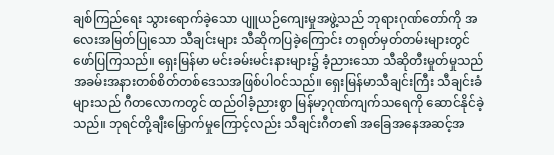ချစ်ကြည်ရေး သွားရောက်ခဲ့သော ပျူယဉ်ကျေးမှုအဖွဲ့သည် ဘုရားဂုဏ်တော်ကို အလေးအမြတ်ပြုသော သီချင်းများ သီဆိုကပြခဲ့ကြောင်း တရုတ်မှတ်တမ်းများတွင် ဖော်ပြကြသည်။ ရှေးမြန်မာ မင်းခမ်းမင်းနားများ၌ ခံ့ညားသော သီဆိုတီးမှုတ်မှုသည် အခမ်းအနားတစ်စိတ်တစ်ဒေသအဖြစ်ပါဝင်သည်။ ရှေးမြန်မာသီချင်းကြီး သီချင်းခံများသည် ဂီတလောကတွင် ထည်ဝါခံ့ညားစွာ မြန်မာ့ဂုဏ်ကျက်သရေကို ဆောင်နိုင်ခဲ့သည်။ ဘုရင်တို့ချီးမြှောက်မှုကြောင့်လည်း သီချင်းဂီတ၏ အခြေအနေအဆင့်အ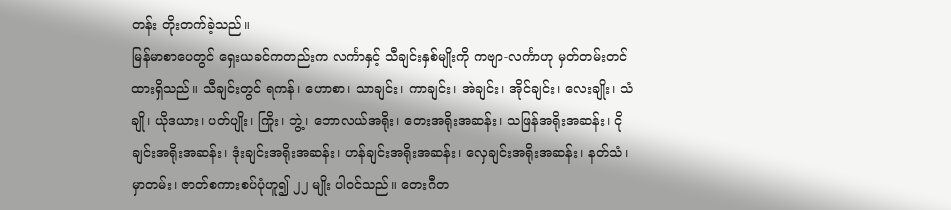တန်း တိုးတက်ခဲ့သည်။
မြန်မာစာပေတွင် ရှေးယခင်ကတည်းက လင်္ကာနှင့် သီချင်းနှစ်မျိုးကို ကဗျာ-လင်္ကာဟု မှတ်တမ်းတင်ထားရှိသည်။ သီချင်းတွင် ရကန်၊ ဟောစာ၊ သာချင်း၊ ကာချင်း၊ အဲချင်း၊ အိုင်ချင်း၊ လေးချိုး၊ သံချို၊ ယိုဒယား၊ ပတ်ပျိုး၊ ကြိုး၊ ဘွဲ့၊ ဘောလယ်အရိုး၊ တေးအရိုးအဆန်း၊ သဖြန်အရိုးအဆန်း၊ ငိုချင်းအရိုးအဆန်း၊ ဒုံးချင်းအရိုးအဆန်း၊ ဟန်ချင်းအရိုးအဆန်း၊ လှေချင်းအရိုးအဆန်း၊ နတ်သံ၊ မှာတမ်း၊ ဇာတ်စကားစပ်ပုံဟူ၍ ၂၂ မျိုး ပါဝင်သည်။ တေးဂီတ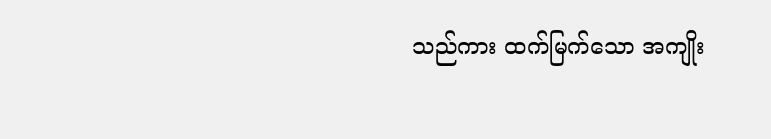သည်ကား ထက်မြက်သော အကျိုး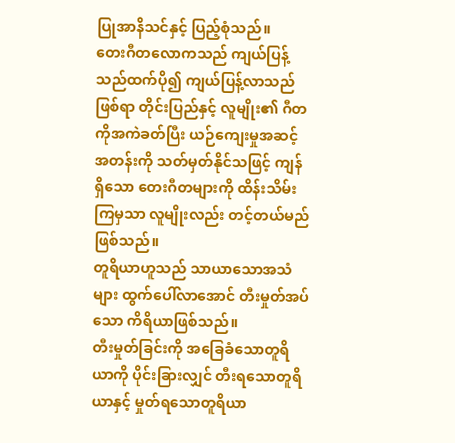ပြုအာနိသင်နှင့် ပြည့်စုံသည်။
တေးဂီတလောကသည် ကျယ်ပြန့်သည်ထက်ပို၍ ကျယ်ပြန့်လာသည်ဖြစ်ရာ တိုင်းပြည်နှင့် လူမျိုး၏ ဂီတကိုအကဲခတ်ပြီး ယဉ်ကျေးမှုအဆင့်အတန်းကို သတ်မှတ်နိုင်သဖြင့် ကျန်ရှိသော တေးဂီတများကို ထိန်းသိမ်းကြမှသာ လူမျိုးလည်း တင့်တယ်မည်ဖြစ်သည်။
တူရိယာဟူသည် သာယာသောအသံများ ထွက်ပေါ်လာအောင် တီးမှုတ်အပ်သော ကိရိယာဖြစ်သည်။
တီးမှုတ်ခြင်းကို အခြေခံသောတူရိယာကို ပိုင်းခြားလျှင် တီးရသောတူရိယာနှင့် မှုတ်ရသောတူရိယာ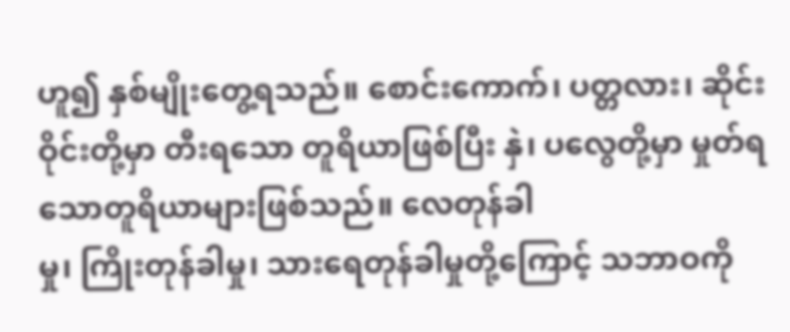ဟူ၍ နှစ်မျိုးတွေ့ရသည်။ စောင်းကောက်၊ ပတ္တလား၊ ဆိုင်းဝိုင်းတို့မှာ တီးရသော တူရိယာဖြစ်ပြီး နှဲ၊ ပလွေတို့မှာ မှုတ်ရသောတူရိယာများဖြစ်သည်။ လေတုန်ခါ
မှု၊ ကြိုးတုန်ခါမှု၊ သားရေတုန်ခါမှုတို့ကြောင့် သဘာဝကို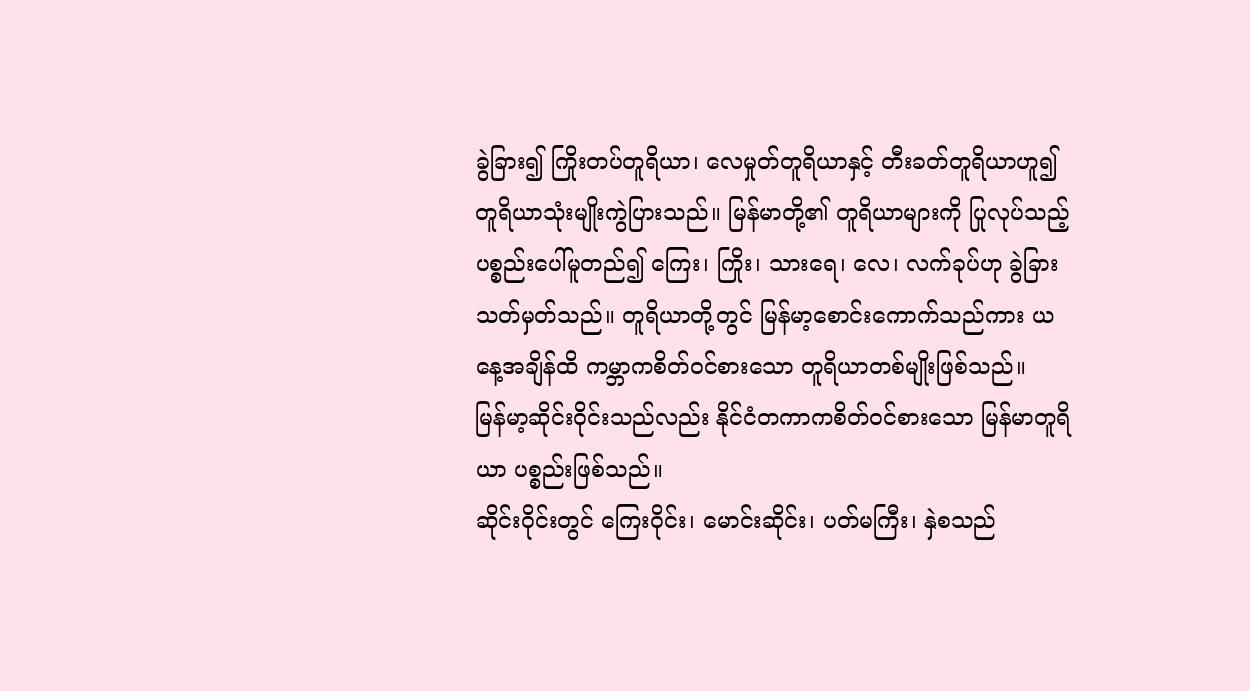ခွဲခြား၍ ကြိုးတပ်တူရိယာ၊ လေမှုတ်တူရိယာနှင့် တီးခတ်တူရိယာဟူ၍ တူရိယာသုံးမျိုးကွဲပြားသည်။ မြန်မာတို့၏ တူရိယာများကို ပြုလုပ်သည့်ပစ္စည်းပေါ်မူတည်၍ ကြေး၊ ကြိုး၊ သားရေ၊ လေ၊ လက်ခုပ်ဟု ခွဲခြားသတ်မှတ်သည်။ တူရိယာတို့တွင် မြန်မာ့စောင်းကောက်သည်ကား ယနေ့အချိန်ထိ ကမ္ဘာကစိတ်ဝင်စားသော တူရိယာတစ်မျိုးဖြစ်သည်။
မြန်မာ့ဆိုင်းဝိုင်းသည်လည်း နိုင်ငံတကာကစိတ်ဝင်စားသော မြန်မာတူရိယာ ပစ္စည်းဖြစ်သည်။
ဆိုင်းဝိုင်းတွင် ကြေးဝိုင်း၊ မောင်းဆိုင်း၊ ပတ်မကြီး၊ နှဲစသည်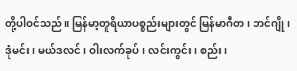တို့ပါဝင်သည်။ မြန်မာ့တူရိယာပစ္စည်းများတွင် မြန်မာဂီတ၊ ဘင်ဂျို၊ ဒုံမင်း၊ မယ်ဒလင်၊ ဝါးလက်ခုပ်၊ လင်းကွင်း၊ စည်း၊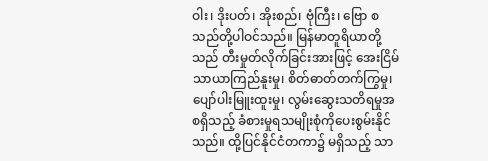ဝါး၊ ဒိုးပတ်၊ အိုးစည်၊ ဗုံကြီး၊ ဗြော စသည်တို့ပါဝင်သည်။ မြန်မာတူရိယာတို့သည် တီးမှုတ်လိုက်ခြင်းအားဖြင့် အေးငြိမ်သာယာကြည်နူးမှု၊ စိတ်ဓာတ်တက်ကြွမှု၊ ပျော်ပါးမြူးထူးမှု၊ လွမ်းဆွေးသတိရမှုအစရှိသည့် ခံစားမှုရသမျိုးစုံကိုပေးစွမ်းနိုင်သည်။ ထို့ပြင်နိုင်ငံတကာ၌ မရှိသည့် သာ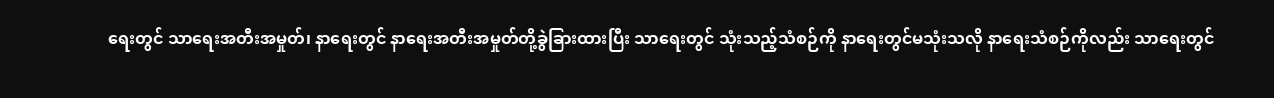ရေးတွင် သာရေးအတီးအမှုတ်၊ နာရေးတွင် နာရေးအတီးအမှုတ်တို့ခွဲခြားထားပြီး သာရေးတွင် သုံးသည့်သံစဉ်ကို နာရေးတွင်မသုံးသလို နာရေးသံစဉ်ကိုလည်း သာရေးတွင်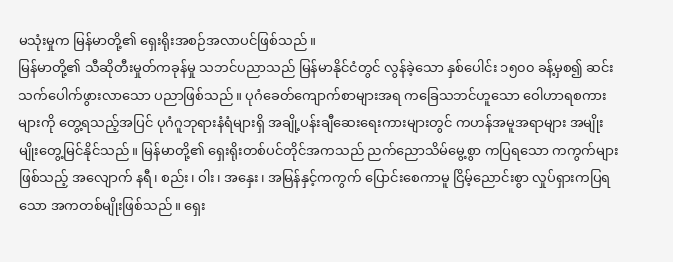မသုံးမှုက မြန်မာတို့၏ ရှေးရိုးအစဉ်အလာပင်ဖြစ်သည်။
မြန်မာတို့၏ သီဆိုတီးမှုတ်ကခုန်မှု သဘင်ပညာသည် မြန်မာနိုင်ငံတွင် လွန်ခဲ့သော နှစ်ပေါင်း ၁၅၀၀ ခန့်မှစ၍ ဆင်းသက်ပေါက်ဖွားလာသော ပညာဖြစ်သည်။ ပုဂံခေတ်ကျောက်စာများအရ ကခြေသဘင်ဟူသော ဝေါဟာရစကားများကို တွေ့ရသည့်အပြင် ပုဂံဂူဘုရားနံရံများရှိ အချို့ပန်းချီဆေးရေးကားများတွင် ကဟန်အမူအရာများ အမျိုးမျိုးတွေ့မြင်နိုင်သည်။ မြန်မာတို့၏ ရှေးရိုးတစ်ပင်တိုင်အကသည် ညက်ညောသိမ်မွေ့စွာ ကပြရသော ကကွက်များဖြစ်သည့် အလျောက် နရီ၊ စည်း၊ ဝါး၊ အနှေး၊ အမြန်နှင့်ကကွက် ပြောင်းစေကာမူ ငြိမ့်ညောင်းစွာ လှုပ်ရှားကပြရသော အကတစ်မျိုးဖြစ်သည်။ ရှေး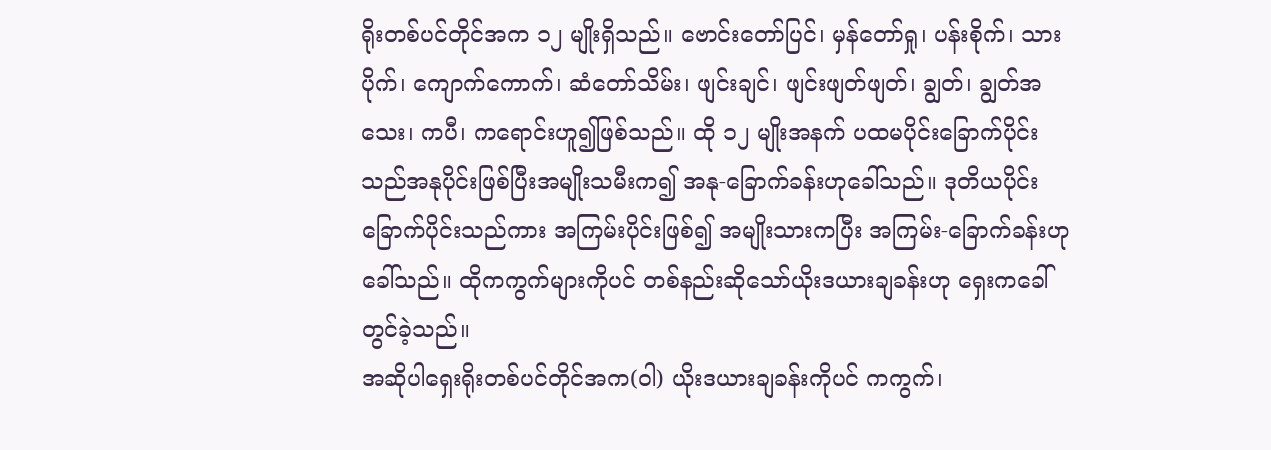ရိုးတစ်ပင်တိုင်အက ၁၂ မျိုးရှိသည်။ ဗောင်းတော်ပြင်၊ မှန်တော်ရှု၊ ပန်းစိုက်၊ သားပိုက်၊ ကျောက်ကောက်၊ ဆံတော်သိမ်း၊ ဖျင်းချင်၊ ဖျင်းဖျတ်ဖျတ်၊ ချွတ်၊ ချွတ်အသေး၊ ကပီ၊ ကရောင်းဟူ၍ဖြစ်သည်။ ထို ၁၂ မျိုးအနက် ပထမပိုင်းခြောက်ပိုင်းသည်အနုပိုင်းဖြစ်ပြီးအမျိုးသမီးက၍ အနု-ခြောက်ခန်းဟုခေါ်သည်။ ဒုတိယပိုင်းခြောက်ပိုင်းသည်ကား အကြမ်းပိုင်းဖြစ်၍ အမျိုးသားကပြီး အကြမ်း-ခြောက်ခန်းဟုခေါ်သည်။ ထိုကကွက်များကိုပင် တစ်နည်းဆိုသော်ယိုးဒယားချခန်းဟု ရှေးကခေါ်တွင်ခဲ့သည်။
အဆိုပါရှေးရိုးတစ်ပင်တိုင်အက(ဝါ) ယိုးဒယားချခန်းကိုပင် ကကွက်၊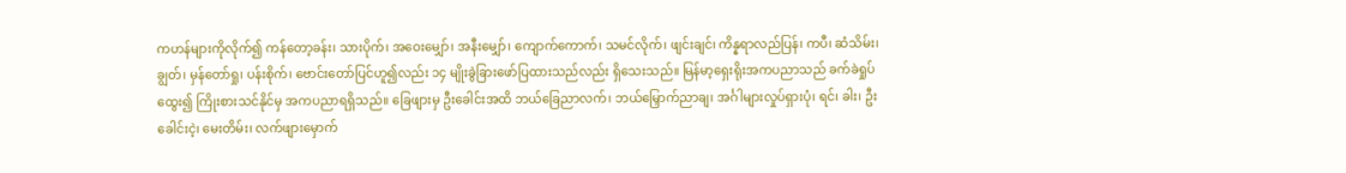ကဟန်များကိုလိုက်၍ ကန်တော့ခန်း၊ သားပိုက်၊ အဝေးမျှော်၊ အနီးမျှော်၊ ကျောက်ကောက်၊ သမင်လိုက်၊ ဖျင်းချင်၊ ကိန္နရာလည်ပြန်၊ ကပီ၊ ဆံသိမ်း၊ ချွတ်၊ မှန်တော်ရှု၊ ပန်းစိုက်၊ ဗောင်းတော်ပြင်ဟူ၍လည်း ၁၄ မျိုးခွဲခြားဖော်ပြထားသည်လည်း ရှိသေးသည်။ မြန်မာ့ရှေးရိုးအကပညာသည် ခက်ခဲရှုပ်ထွေး၍ ကြိုးစားသင်နိုင်မှ အကပညာရရှိသည်။ ခြေဖျားမှ ဦးခေါင်းအထိ ဘယ်ခြေညာလက်၊ ဘယ်မြှောက်ညာချ၊ အင်္ဂါများလှုပ်ရှားပုံ၊ ရင်၊ ခါး၊ ဦးခေါင်းငဲ့၊ မေးတိမ်း၊ လက်ဖျားမှောက်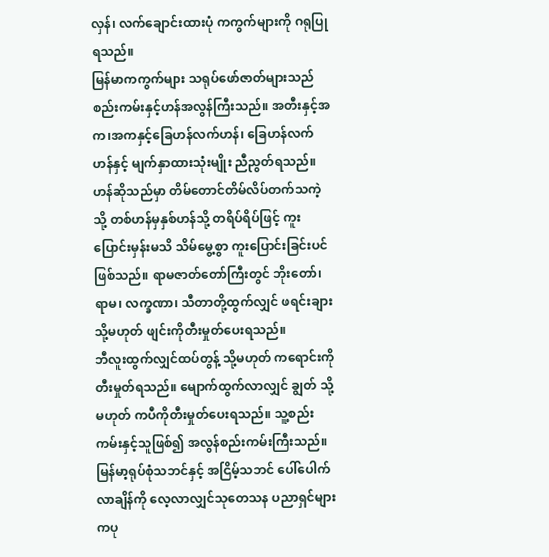လှန်၊ လက်ချောင်းထားပုံ ကကွက်များကို ဂရုပြုရသည်။
မြန်မာကကွက်များ သရုပ်ဖော်ဇာတ်များသည် စည်းကမ်းနှင့်ဟန်အလွန်ကြီးသည်။ အတီးနှင့်အက၊အကနှင့်ခြေဟန်လက်ဟန်၊ ခြေဟန်လက်ဟန်နှင့် မျက်နှာထားသုံးမျိုး ညီညွတ်ရသည်။ ဟန်ဆိုသည်မှာ တိမ်တောင်တိမ်လိပ်တက်သကဲ့သို့ တစ်ဟန်မှနှစ်ဟန်သို့ တရိပ်ရိပ်ဖြင့် ကူးပြောင်းမှန်းမသိ သိမ်မွေ့စွာ ကူးပြောင်းခြင်းပင်ဖြစ်သည်။ ရာမဇာတ်တော်ကြီးတွင် ဘိုးတော်၊ ရာမ၊ လက္ခဏာ၊ သီတာတို့ထွက်လျှင် ဖရင်းချား သို့မဟုတ် ဖျင်းကိုတီးမှုတ်ပေးရသည်။
ဘီလူးထွက်လျှင်ထပ်တွန့် သို့မဟုတ် ကရောင်းကို တီးမှုတ်ရသည်။ မျောက်ထွက်လာလျှင် ချွတ် သို့မဟုတ် ကပီကိုတီးမှုတ်ပေးရသည်။ သူ့စည်းကမ်းနှင့်သူဖြစ်၍ အလွန်စည်းကမ်းကြီးသည်။
မြန်မာ့ရုပ်စုံသဘင်နှင့် အငြိမ့်သဘင် ပေါ်ပေါက်လာချိန်ကို လေ့လာလျှင်သုတေသန ပညာရှင်များကပု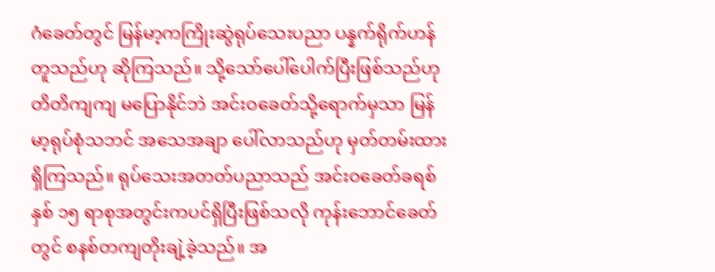ဂံခေတ်တွင် မြန်မာ့ကကြိုးဆွဲရုပ်သေးပညာ ပန္နက်ရိုက်ဟန်တူသည်ဟု ဆိုကြသည်။ သို့သော်ပေါ်ပေါက်ပြီးဖြစ်သည်ဟု တိတိကျကျ မပြောနိုင်ဘဲ အင်းဝခေတ်သို့ရောက်မှသာ မြန်မာ့ရုပ်စုံသဘင် အသေအချာ ပေါ်လာသည်ဟု မှတ်တမ်းထားရှိကြသည်။ ရုပ်သေးအတတ်ပညာသည် အင်းဝခေတ်ခရစ်နှစ် ၁၅ ရာစုအတွင်းကပင်ရှိပြီးဖြစ်သလို ကုန်းဘောင်ခေတ်တွင် စနစ်တကျတိုးချဲ့ခဲ့သည်။ အ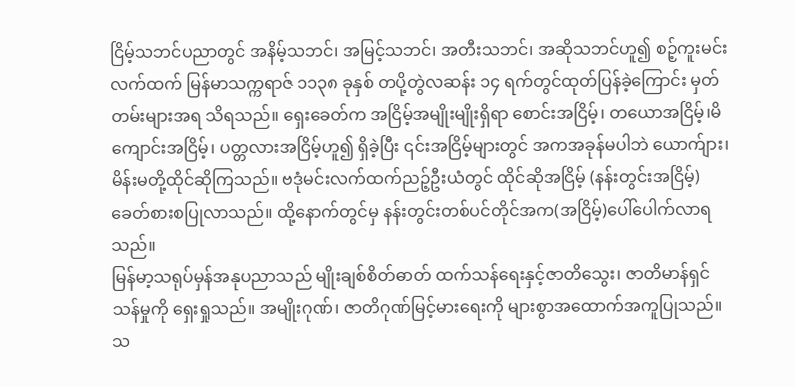ငြိမ့်သဘင်ပညာတွင် အနိမ့်သဘင်၊ အမြင့်သဘင်၊ အတီးသဘင်၊ အဆိုသဘင်ဟူ၍ စဉ့်ကူးမင်းလက်ထက် မြန်မာသက္ကရာဇ် ၁၁၃၈ ခုနှစ် တပို့တွဲလဆန်း ၁၄ ရက်တွင်ထုတ်ပြန်ခဲ့ကြောင်း မှတ်တမ်းများအရ သိရသည်။ ရှေးခေတ်က အငြိမ့်အမျိုးမျိုးရှိရာ စောင်းအငြိမ့်၊ တယောအငြိမ့်၊မိကျောင်းအငြိမ့်၊ ပတ္တလားအငြိမ့်ဟူ၍ ရှိခဲ့ပြီး ၎င်းအငြိမ့်များတွင် အကအခုန်မပါဘဲ ယောက်ျား၊ မိန်းမတို့ထိုင်ဆိုကြသည်။ ဗဒုံမင်းလက်ထက်ညဉ့်ဦးယံတွင် ထိုင်ဆိုအငြိမ့် (နန်းတွင်းအငြိမ့်) ခေတ်စားစပြုလာသည်။ ထို့နောက်တွင်မှ နန်းတွင်းတစ်ပင်တိုင်အက(အငြိမ့်)ပေါ်ပေါက်လာရသည်။
မြန်မာ့သရုပ်မှန်အနုပညာသည် မျိုးချစ်စိတ်ဓာတ် ထက်သန်ရေးနှင့်ဇာတိသွေး၊ ဇာတိမာန်ရှင်သန်မှုကို ရှေးရှုသည်။ အမျိုးဂုဏ်၊ ဇာတိဂုဏ်မြင့်မားရေးကို များစွာအထောက်အကူပြုသည်။ သ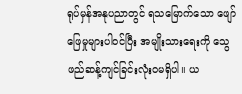ရုပ်မှန်အနုပညာတွင် ရသမြောက်သော ဖျော်ဖြေမှုများပါဝင်ပြီး အမျိုးသားရေးကို သွေဖည်ဆန့်ကျင်ခြင်းလုံးဝမရှိပါ။ ယ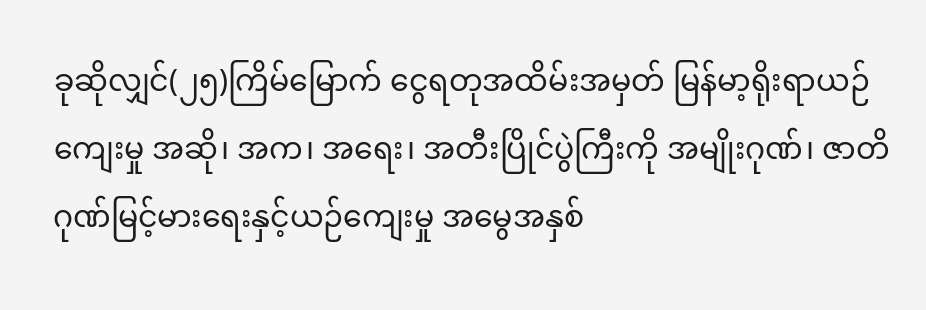ခုဆိုလျှင်(၂၅)ကြိမ်မြောက် ငွေရတုအထိမ်းအမှတ် မြန်မာ့ရိုးရာယဉ်ကျေးမှု အဆို၊ အက၊ အရေး၊ အတီးပြိုင်ပွဲကြီးကို အမျိုးဂုဏ်၊ ဇာတိဂုဏ်မြင့်မားရေးနှင့်ယဉ်ကျေးမှု အမွေအနှစ်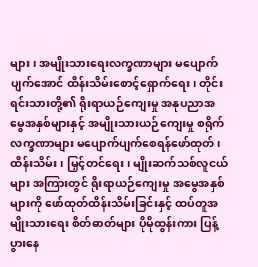များ၊ အမျိုးသားရေးလက္ခဏာများ မပျောက်ပျက်အောင် ထိန်းသိမ်းစောင့်ရှောက်ရေး၊ တိုင်းရင်းသားတို့၏ ရိုးရာယဉ်ကျေးမှု အနုပညာအမွေအနှစ်များနှင့် အမျိုးသားယဉ်ကျေးမှု စရိုက်လက္ခဏာများ မပျောက်ပျက်စေရန်ဖော်ထုတ်၊ထိန်းသိမ်း၊ မြှင့်တင်ရေး၊ မျိုးဆက်သစ်လူငယ်များ အကြားတွင် ရိုးရာယဉ်ကျေးမှု အမွေအနှစ်များကို ဖော်ထုတ်ထိန်းသိမ်းခြင်းနှင့် ထပ်တူအမျိုးသားရေး စိတ်ဓာတ်များ ပိုမိုထွန်းကား ပြန့်ပွားနေ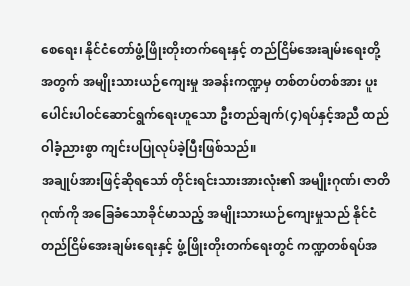စေရေး၊ နိုင်ငံတော်ဖွံ့ဖြိုးတိုးတက်ရေးနှင့် တည်ငြိမ်အေးချမ်းရေးတို့အတွက် အမျိုးသားယဉ်ကျေးမှု အခန်းကဏ္ဍမှ တစ်တပ်တစ်အား ပူးပေါင်းပါဝင်ဆောင်ရွက်ရေးဟူသော ဦးတည်ချက်(၄)ရပ်နှင့်အညီ ထည်ဝါခံ့ညားစွာ ကျင်းပပြုလုပ်ခဲ့ပြီးဖြစ်သည်။
အချုပ်အားဖြင့်ဆိုရသော် တိုင်းရင်းသားအားလုံး၏ အမျိုးဂုဏ်၊ ဇာတိဂုဏ်ကို အခြေခံသောခိုင်မာသည့် အမျိုးသားယဉ်ကျေးမှုသည် နိုင်ငံတည်ငြိမ်အေးချမ်းရေးနှင့် ဖွံ့ဖြိုးတိုးတက်ရေးတွင် ကဏ္ဍတစ်ရပ်အ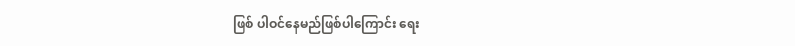ဖြစ် ပါဝင်နေမည်ဖြစ်ပါကြောင်း ရေး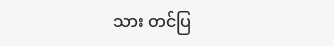သား တင်ပြ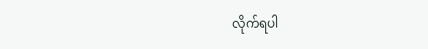လိုက်ရပါ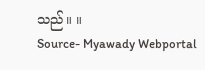သည်။ ။
Source- Myawady Webportal